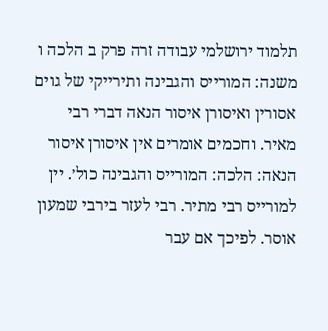תלמוד ירושלמי עבודה זרה פרק ב הלכה ו
משנה: המורייס והגבינה ותירייקי של גוים אסורין ואיסורן איסור הנאה דברי רבי מאיר. וחכמים אומרים אין איסורן איסור הנאה: הלכה: המורייס והגבינה כול׳. יין למורייס רבי מתיר. רבי לעזר בירבי שמעון אוסר. לפיכך אם עבר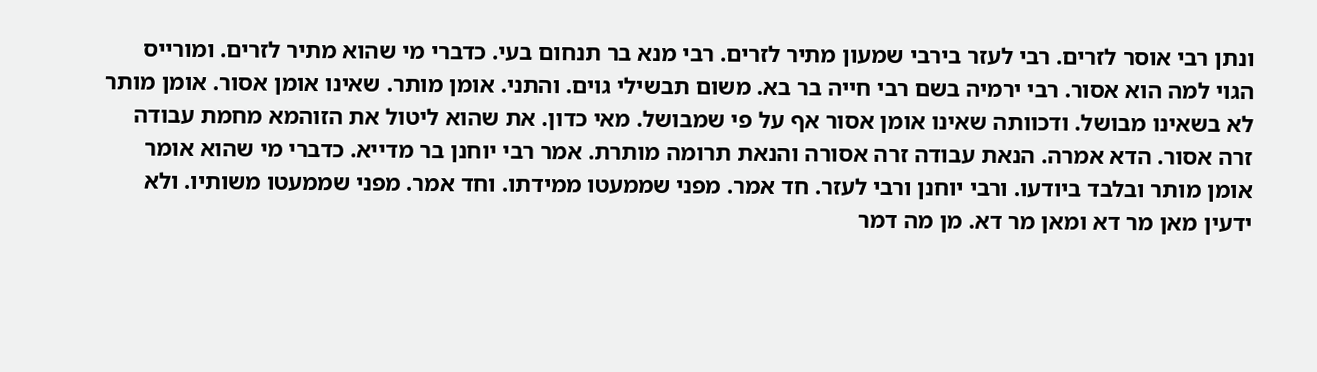ונתן רבי אוסר לזרים. רבי לעזר בירבי שמעון מתיר לזרים. רבי מנא בר תנחום בעי. כדברי מי שהוא מתיר לזרים. ומורייס הגוי למה הוא אסור. רבי ירמיה בשם רבי חייה בר בא. משום תבשילי גוים. והתני. אומן מותר. שאינו אומן אסור. אומן מותר לא בשאינו מבושל. ודכוותה שאינו אומן אסור אף על פי שמבושל. מאי כדון. את שהוא ליטול את הזוהמא מחמת עבודה זרה אסור. הדא אמרה. הנאת עבודה זרה אסורה והנאת תרומה מותרת. אמר רבי יוחנן בר מדייא. כדברי מי שהוא אומר אומן מותר ובלבד ביודעו. ורבי יוחנן ורבי לעזר. חד אמר. מפני שממעטו ממידתו. וחד אמר. מפני שממעטו משותיו. ולא ידעין מאן מר דא ומאן מר דא. מן מה דמר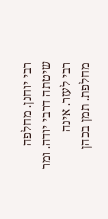רבי יוחנן. מחלפה שיטתה דרבי יודה. ומר רבי לעזר. אינה מחלפת. תמן בכהן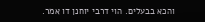והכא בבעלים. הוי דרבי יוחנן דו אמר.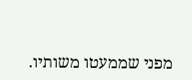מפני שממעטו משותיו.